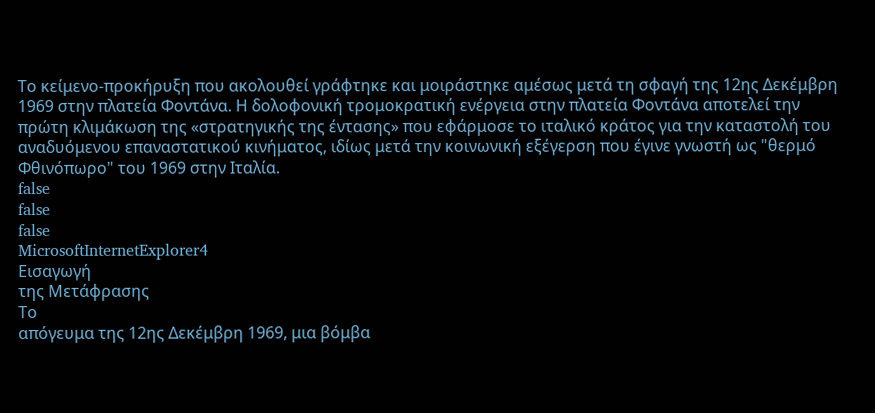Το κείμενο-προκήρυξη που ακολουθεί γράφτηκε και μοιράστηκε αμέσως μετά τη σφαγή της 12ης Δεκέμβρη 1969 στην πλατεία Φοντάνα. Η δολοφονική τρομοκρατική ενέργεια στην πλατεία Φοντάνα αποτελεί την πρώτη κλιμάκωση της «στρατηγικής της έντασης» που εφάρμοσε το ιταλικό κράτος για την καταστολή του αναδυόμενου επαναστατικού κινήματος, ιδίως μετά την κοινωνική εξέγερση που έγινε γνωστή ως "θερμό Φθινόπωρο" του 1969 στην Ιταλία.
false
false
false
MicrosoftInternetExplorer4
Εισαγωγή
της Μετάφρασης
Το
απόγευμα της 12ης Δεκέμβρη 1969, μια βόμβα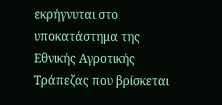εκρήγνυται στο
υποκατάστημα της Εθνικής Αγροτικής Τράπεζας που βρίσκεται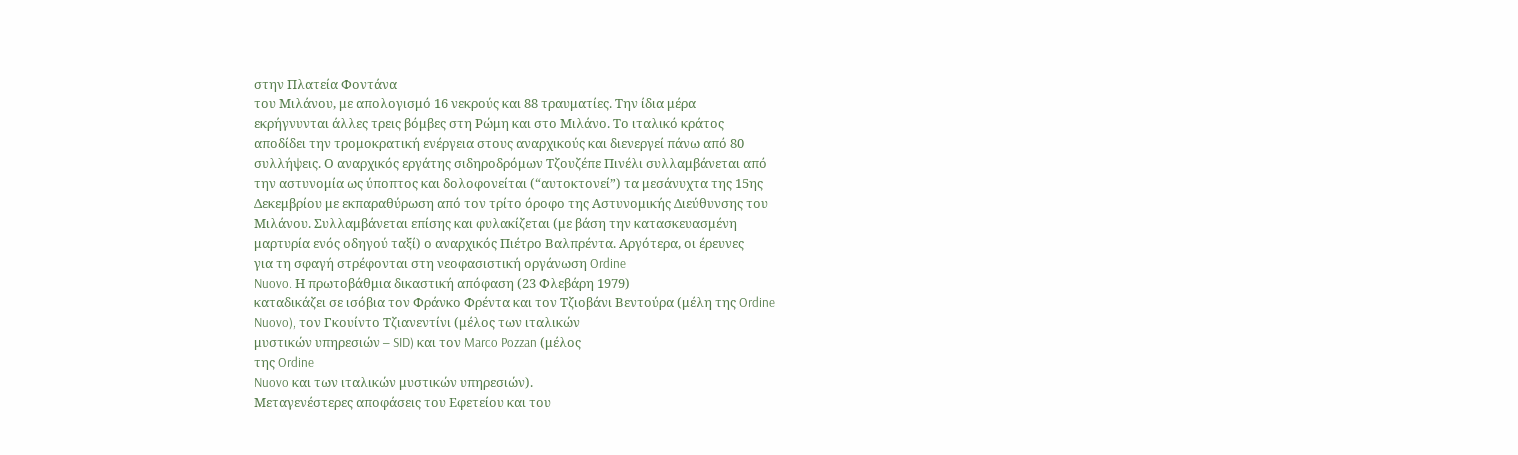στην Πλατεία Φοντάνα
του Μιλάνου, με απολογισμό 16 νεκρούς και 88 τραυματίες. Την ίδια μέρα
εκρήγνυνται άλλες τρεις βόμβες στη Ρώμη και στο Μιλάνο. Το ιταλικό κράτος
αποδίδει την τρομοκρατική ενέργεια στους αναρχικούς και διενεργεί πάνω από 80
συλλήψεις. Ο αναρχικός εργάτης σιδηροδρόμων Τζουζέπε Πινέλι συλλαμβάνεται από
την αστυνομία ως ύποπτος και δολοφονείται (“αυτοκτονεί”) τα μεσάνυχτα της 15ης
Δεκεμβρίου με εκπαραθύρωση από τον τρίτο όροφο της Αστυνομικής Διεύθυνσης του
Μιλάνου. Συλλαμβάνεται επίσης και φυλακίζεται (με βάση την κατασκευασμένη
μαρτυρία ενός οδηγού ταξί) ο αναρχικός Πιέτρο Βαλπρέντα. Αργότερα, οι έρευνες
για τη σφαγή στρέφονται στη νεοφασιστική οργάνωση Ordine
Nuovo. Η πρωτοβάθμια δικαστική απόφαση (23 Φλεβάρη 1979)
καταδικάζει σε ισόβια τον Φράνκο Φρέντα και τον Τζιοβάνι Βεντούρα (μέλη της Ordine
Nuovo), τον Γκουίντο Τζιανεντίνι (μέλος των ιταλικών
μυστικών υπηρεσιών – SID) και τον Marco Pozzan (μέλος
της Ordine
Nuovo και των ιταλικών μυστικών υπηρεσιών).
Μεταγενέστερες αποφάσεις του Εφετείου και του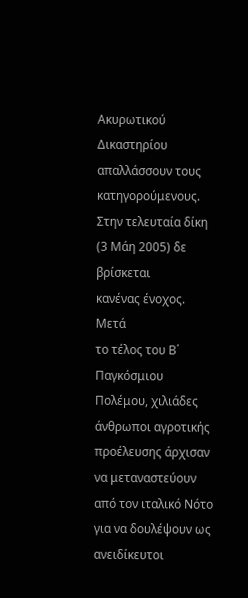Ακυρωτικού Δικαστηρίου
απαλλάσσουν τους κατηγορούμενους. Στην τελευταία δίκη (3 Μάη 2005) δε βρίσκεται
κανένας ένοχος.
Μετά
το τέλος του Β΄ Παγκόσμιου Πολέμου, χιλιάδες άνθρωποι αγροτικής προέλευσης άρχισαν
να μεταναστεύουν από τον ιταλικό Νότο για να δουλέψουν ως ανειδίκευτοι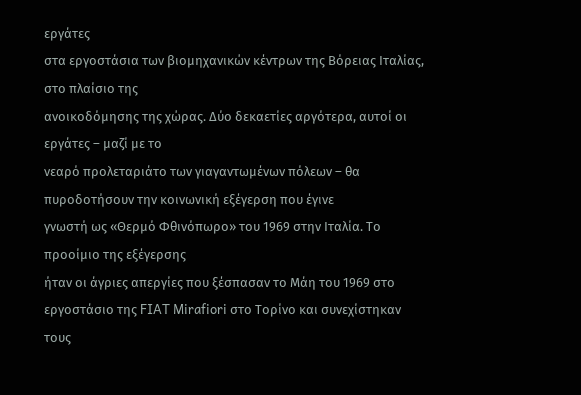εργάτες
στα εργοστάσια των βιομηχανικών κέντρων της Βόρειας Ιταλίας, στο πλαίσιο της
ανοικοδόμησης της χώρας. Δύο δεκαετίες αργότερα, αυτοί οι εργάτες – μαζί με το
νεαρό προλεταριάτο των γιαγαντωμένων πόλεων – θα πυροδοτήσουν την κοινωνική εξέγερση που έγινε
γνωστή ως «Θερμό Φθινόπωρο» του 1969 στην Ιταλία. Το προοίμιο της εξέγερσης
ήταν οι άγριες απεργίες που ξέσπασαν το Μάη του 1969 στο εργοστάσιο της FIAT Mirafiori στο Τορίνο και συνεχίστηκαν τους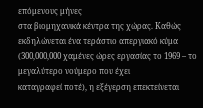επόμενους μήνες
στα βιομηχανικά κέντρα της χώρας. Καθώς εκδηλώνεται ένα τεράστιο απεργιακό κύμα
(300,000,000 χαμένες ώρες εργασίας το 1969 – το μεγαλύτερο νούμερο που έχει
καταγραφεί ποτέ), η εξέγερση επεκτείνεται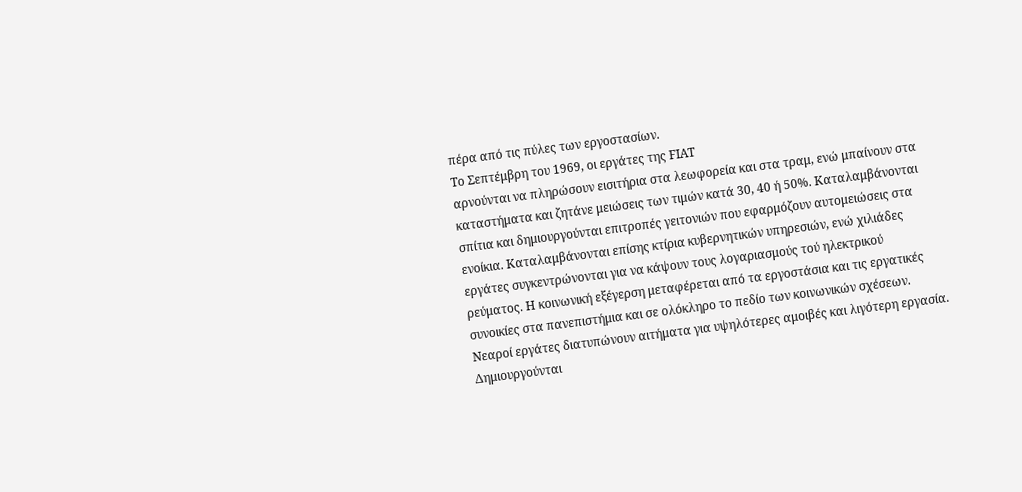πέρα από τις πύλες των εργοστασίων.
Το Σεπτέμβρη του 1969, οι εργάτες της FIAT
αρνούνται να πληρώσουν εισιτήρια στα λεωφορεία και στα τραμ, ενώ μπαίνουν στα
καταστήματα και ζητάνε μειώσεις των τιμών κατά 30, 40 ή 50%. Καταλαμβάνονται
σπίτια και δημιουργούνται επιτροπές γειτονιών που εφαρμόζουν αυτομειώσεις στα
ενοίκια. Καταλαμβάνονται επίσης κτίρια κυβερνητικών υπηρεσιών, ενώ χιλιάδες
εργάτες συγκεντρώνονται για να κάψουν τους λογαριασμούς τού ηλεκτρικού
ρεύματος. Η κοινωνική εξέγερση μεταφέρεται από τα εργοστάσια και τις εργατικές
συνοικίες στα πανεπιστήμια και σε ολόκληρο το πεδίο των κοινωνικών σχέσεων.
Νεαροί εργάτες διατυπώνουν αιτήματα για υψηλότερες αμοιβές και λιγότερη εργασία.
Δημιουργούνται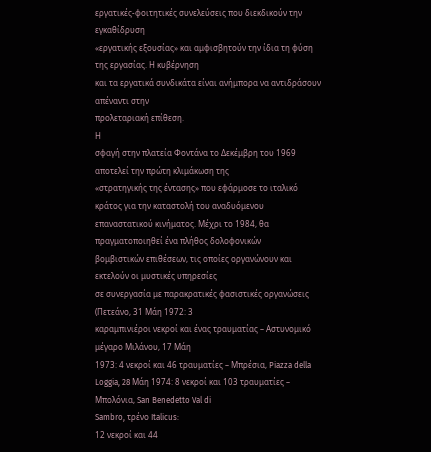εργατικές-φοιτητικές συνελεύσεις που διεκδικούν την εγκαθίδρυση
«εργατικής εξουσίας» και αμφισβητούν την ίδια τη φύση της εργασίας. Η κυβέρνηση
και τα εργατικά συνδικάτα είναι ανήμπορα να αντιδράσουν απέναντι στην
προλεταριακή επίθεση.
Η
σφαγή στην πλατεία Φοντάνα το Δεκέμβρη του 1969 αποτελεί την πρώτη κλιμάκωση της
«στρατηγικής της έντασης» που εφάρμοσε το ιταλικό κράτος για την καταστολή του αναδυόμενου
επαναστατικού κινήματος. Μέχρι το 1984, θα πραγματοποιηθεί ένα πλήθος δολοφονικών
βομβιστικών επιθέσεων, τις οποίες οργανώνουν και εκτελούν οι μυστικές υπηρεσίες
σε συνεργασία με παρακρατικές φασιστικές οργανώσεις (Πετεάνο, 31 Μάη 1972: 3
καραμπινιέροι νεκροί και ένας τραυματίας – Αστυνομικό μέγαρο Μιλάνου, 17 Μάη
1973: 4 νεκροί και 46 τραυματίες – Μπρέσια, Piazza della Loggia, 28 Μάη 1974: 8 νεκροί και 103 τραυματίες –
Μπολόνια, San Benedetto Val di
Sambro, τρένο Italicus:
12 νεκροί και 44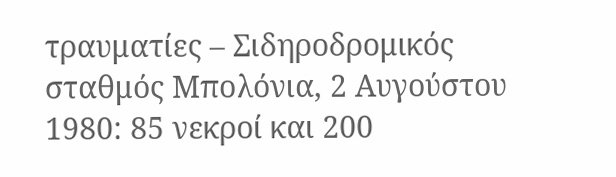τραυματίες – Σιδηροδρομικός σταθμός Μπολόνια, 2 Αυγούστου
1980: 85 νεκροί και 200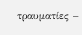τραυματίες –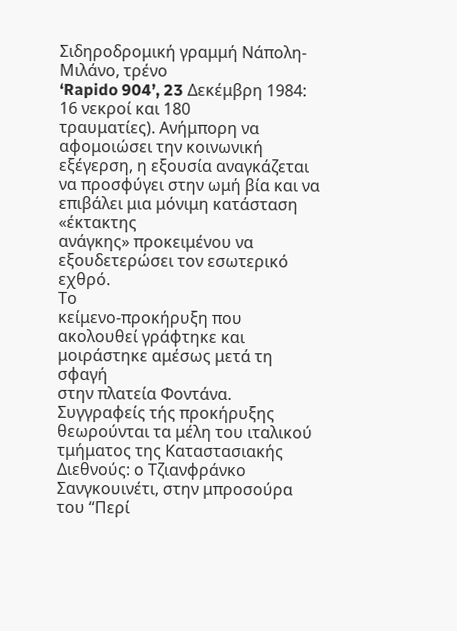Σιδηροδρομική γραμμή Νάπολη-Μιλάνο, τρένο
‘Rapido 904’, 23 Δεκέμβρη 1984: 16 νεκροί και 180
τραυματίες). Ανήμπορη να αφομοιώσει την κοινωνική εξέγερση, η εξουσία αναγκάζεται
να προσφύγει στην ωμή βία και να επιβάλει μια μόνιμη κατάσταση «έκτακτης
ανάγκης» προκειμένου να εξουδετερώσει τον εσωτερικό εχθρό.
Το
κείμενο-προκήρυξη που ακολουθεί γράφτηκε και μοιράστηκε αμέσως μετά τη σφαγή
στην πλατεία Φοντάνα. Συγγραφείς τής προκήρυξης θεωρούνται τα μέλη του ιταλικού
τμήματος της Καταστασιακής Διεθνούς: ο Τζιανφράνκο Σανγκουινέτι, στην μπροσούρα
του “Περί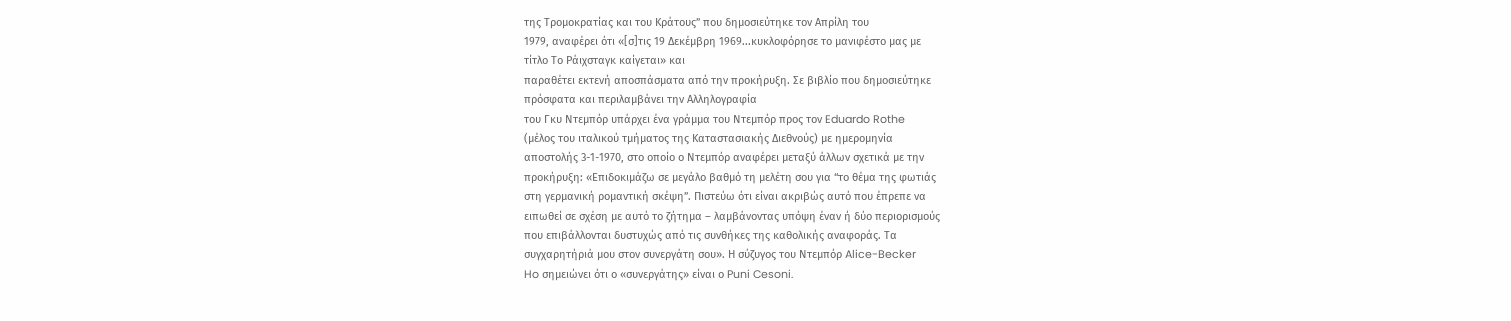της Τρομοκρατίας και του Κράτους” που δημοσιεύτηκε τον Απρίλη του
1979, αναφέρει ότι «[σ]τις 19 Δεκέμβρη 1969...κυκλοφόρησε το μανιφέστο μας με
τίτλο Το Ράιχσταγκ καίγεται» και
παραθέτει εκτενή αποσπάσματα από την προκήρυξη. Σε βιβλίο που δημοσιεύτηκε
πρόσφατα και περιλαμβάνει την Αλληλογραφία
του Γκυ Ντεμπόρ υπάρχει ένα γράμμα του Ντεμπόρ προς τον Eduardo Rothe
(μέλος του ιταλικού τμήματος της Καταστασιακής Διεθνούς) με ημερομηνία
αποστολής 3-1-1970, στο οποίο ο Ντεμπόρ αναφέρει μεταξύ άλλων σχετικά με την
προκήρυξη: «Επιδοκιμάζω σε μεγάλο βαθμό τη μελέτη σου για “το θέμα της φωτιάς
στη γερμανική ρομαντική σκέψη”. Πιστεύω ότι είναι ακριβώς αυτό που έπρεπε να
ειπωθεί σε σχέση με αυτό το ζήτημα – λαμβάνοντας υπόψη έναν ή δύο περιορισμούς
που επιβάλλονται δυστυχώς από τις συνθήκες της καθολικής αναφοράς. Τα
συγχαρητήριά μου στον συνεργάτη σου». Η σύζυγος του Ντεμπόρ Alice-Becker
Ho σημειώνει ότι ο «συνεργάτης» είναι ο Puni Cesoni.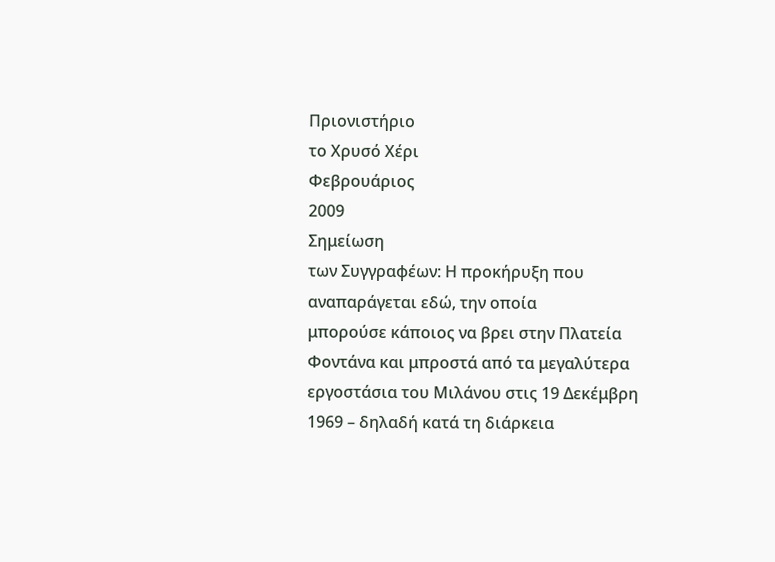Πριονιστήριο
το Χρυσό Χέρι
Φεβρουάριος
2009
Σημείωση
των Συγγραφέων: Η προκήρυξη που αναπαράγεται εδώ, την οποία
μπορούσε κάποιος να βρει στην Πλατεία Φοντάνα και μπροστά από τα μεγαλύτερα
εργοστάσια του Μιλάνου στις 19 Δεκέμβρη 1969 – δηλαδή κατά τη διάρκεια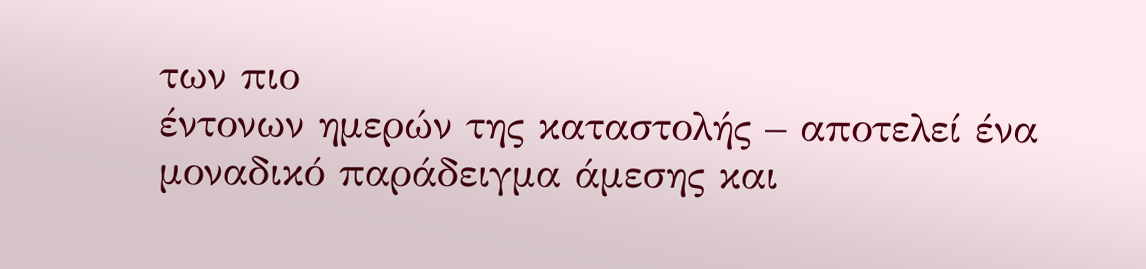των πιο
έντονων ημερών της καταστολής – αποτελεί ένα μοναδικό παράδειγμα άμεσης και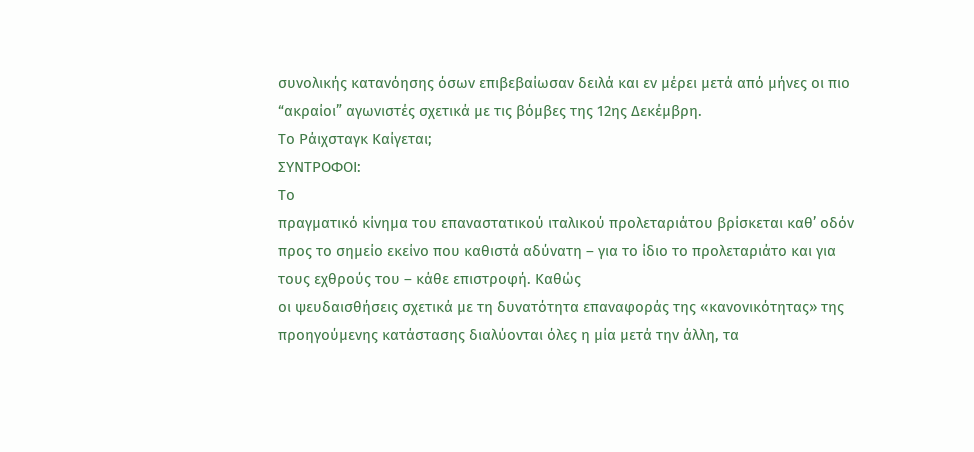συνολικής κατανόησης όσων επιβεβαίωσαν δειλά και εν μέρει μετά από μήνες οι πιο
“ακραίοι” αγωνιστές σχετικά με τις βόμβες της 12ης Δεκέμβρη.
Το Ράιχσταγκ Καίγεται;
ΣΥΝΤΡΟΦΟΙ:
Το
πραγματικό κίνημα του επαναστατικού ιταλικού προλεταριάτου βρίσκεται καθ’ οδόν
προς το σημείο εκείνο που καθιστά αδύνατη – για το ίδιο το προλεταριάτο και για
τους εχθρούς του – κάθε επιστροφή. Καθώς
οι ψευδαισθήσεις σχετικά με τη δυνατότητα επαναφοράς της «κανονικότητας» της
προηγούμενης κατάστασης διαλύονται όλες η μία μετά την άλλη, τα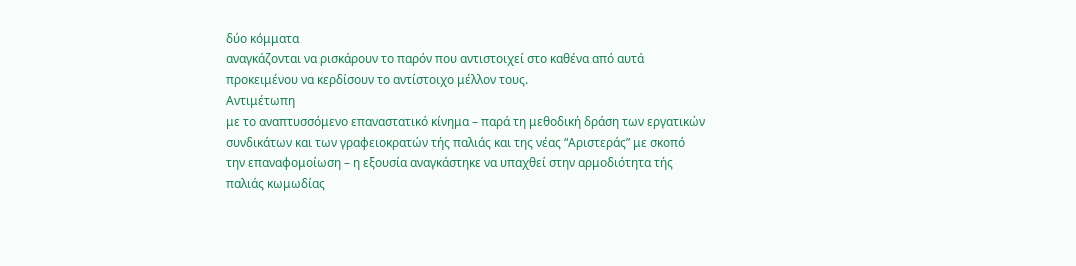δύο κόμματα
αναγκάζονται να ρισκάρουν το παρόν που αντιστοιχεί στο καθένα από αυτά
προκειμένου να κερδίσουν το αντίστοιχο μέλλον τους.
Αντιμέτωπη
με το αναπτυσσόμενο επαναστατικό κίνημα – παρά τη μεθοδική δράση των εργατικών
συνδικάτων και των γραφειοκρατών τής παλιάς και της νέας “Αριστεράς” με σκοπό
την επαναφομοίωση – η εξουσία αναγκάστηκε να υπαχθεί στην αρμοδιότητα τής
παλιάς κωμωδίας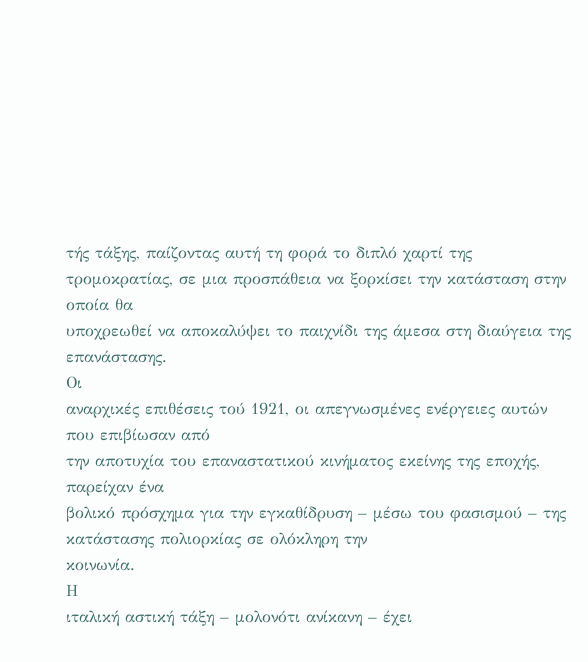τής τάξης, παίζοντας αυτή τη φορά το διπλό χαρτί της
τρομοκρατίας, σε μια προσπάθεια να ξορκίσει την κατάσταση στην οποία θα
υποχρεωθεί να αποκαλύψει το παιχνίδι της άμεσα στη διαύγεια της επανάστασης.
Οι
αναρχικές επιθέσεις τού 1921, οι απεγνωσμένες ενέργειες αυτών που επιβίωσαν από
την αποτυχία του επαναστατικού κινήματος εκείνης της εποχής, παρείχαν ένα
βολικό πρόσχημα για την εγκαθίδρυση – μέσω του φασισμού – της κατάστασης πολιορκίας σε ολόκληρη την
κοινωνία.
Η
ιταλική αστική τάξη – μολονότι ανίκανη – έχει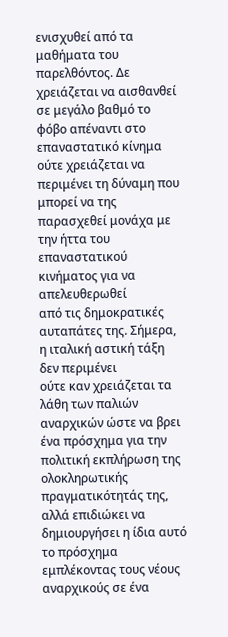ενισχυθεί από τα μαθήματα του
παρελθόντος. Δε χρειάζεται να αισθανθεί σε μεγάλο βαθμό το φόβο απέναντι στο
επαναστατικό κίνημα ούτε χρειάζεται να περιμένει τη δύναμη που μπορεί να της
παρασχεθεί μονάχα με την ήττα του επαναστατικού κινήματος για να απελευθερωθεί
από τις δημοκρατικές αυταπάτες της. Σήμερα, η ιταλική αστική τάξη δεν περιμένει
ούτε καν χρειάζεται τα λάθη των παλιών
αναρχικών ώστε να βρει ένα πρόσχημα για την πολιτική εκπλήρωση της
ολοκληρωτικής πραγματικότητάς της, αλλά επιδιώκει να δημιουργήσει η ίδια αυτό
το πρόσχημα εμπλέκοντας τους νέους αναρχικούς σε ένα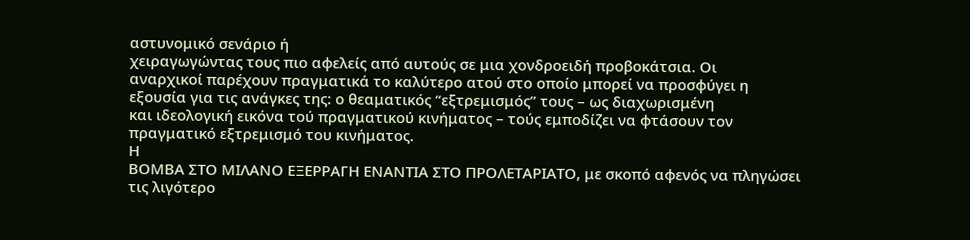αστυνομικό σενάριο ή
χειραγωγώντας τους πιο αφελείς από αυτούς σε μια χονδροειδή προβοκάτσια. Οι
αναρχικοί παρέχουν πραγματικά το καλύτερο ατού στο οποίο μπορεί να προσφύγει η
εξουσία για τις ανάγκες της: ο θεαματικός “εξτρεμισμός” τους – ως διαχωρισμένη
και ιδεολογική εικόνα τού πραγματικού κινήματος – τούς εμποδίζει να φτάσουν τον
πραγματικό εξτρεμισμό του κινήματος.
Η
ΒΟΜΒΑ ΣΤΟ ΜΙΛΑΝΟ ΕΞΕΡΡΑΓΗ ΕΝΑΝΤΙΑ ΣΤΟ ΠΡΟΛΕΤΑΡΙΑΤΟ, με σκοπό αφενός να πληγώσει
τις λιγότερο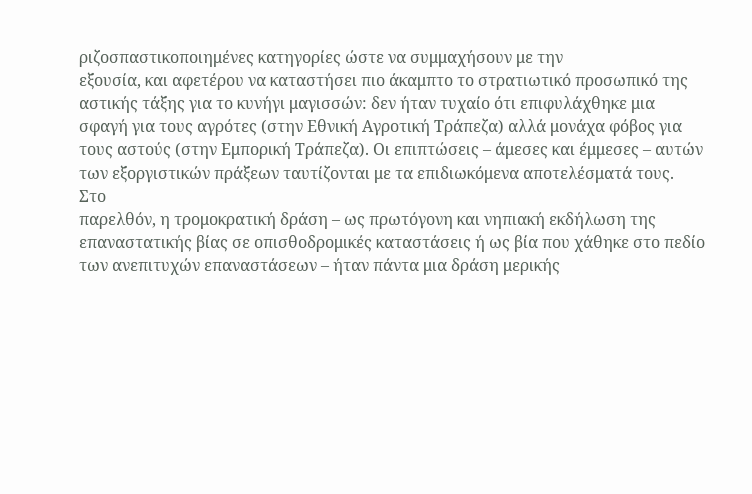ριζοσπαστικοποιημένες κατηγορίες ώστε να συμμαχήσουν με την
εξουσία, και αφετέρου να καταστήσει πιο άκαμπτο το στρατιωτικό προσωπικό της
αστικής τάξης για το κυνήγι μαγισσών: δεν ήταν τυχαίο ότι επιφυλάχθηκε μια
σφαγή για τους αγρότες (στην Εθνική Αγροτική Τράπεζα) αλλά μονάχα φόβος για
τους αστούς (στην Εμπορική Τράπεζα). Οι επιπτώσεις – άμεσες και έμμεσες – αυτών
των εξοργιστικών πράξεων ταυτίζονται με τα επιδιωκόμενα αποτελέσματά τους.
Στο
παρελθόν, η τρομοκρατική δράση – ως πρωτόγονη και νηπιακή εκδήλωση της
επαναστατικής βίας σε οπισθοδρομικές καταστάσεις ή ως βία που χάθηκε στο πεδίο
των ανεπιτυχών επαναστάσεων – ήταν πάντα μια δράση μερικής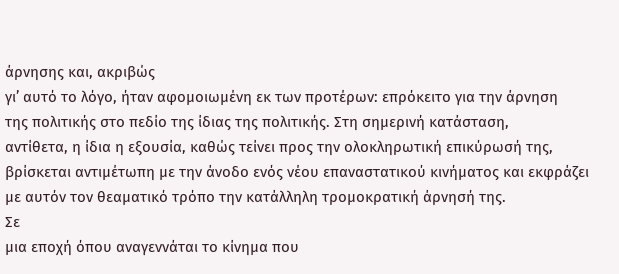άρνησης και, ακριβώς
γι’ αυτό το λόγο, ήταν αφομοιωμένη εκ των προτέρων: επρόκειτο για την άρνηση
της πολιτικής στο πεδίο της ίδιας της πολιτικής. Στη σημερινή κατάσταση,
αντίθετα, η ίδια η εξουσία, καθώς τείνει προς την ολοκληρωτική επικύρωσή της,
βρίσκεται αντιμέτωπη με την άνοδο ενός νέου επαναστατικού κινήματος και εκφράζει
με αυτόν τον θεαματικό τρόπο την κατάλληλη τρομοκρατική άρνησή της.
Σε
μια εποχή όπου αναγεννάται το κίνημα που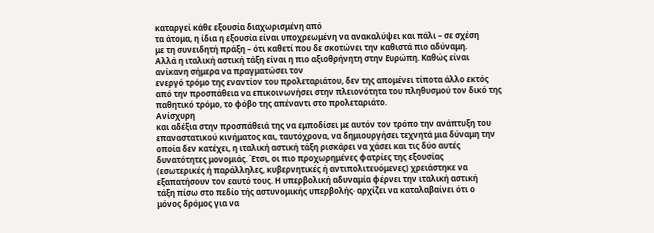καταργεί κάθε εξουσία διαχωρισμένη από
τα άτομα, η ίδια η εξουσία είναι υποχρεωμένη να ανακαλύψει και πάλι – σε σχέση
με τη συνειδητή πράξη – ότι καθετί που δε σκοτώνει την καθιστά πιο αδύναμη.
Αλλά η ιταλική αστική τάξη είναι η πιο αξιοθρήνητη στην Ευρώπη. Καθώς είναι
ανίκανη σήμερα να πραγματώσει τον
ενεργό τρόμο της εναντίον του προλεταριάτου, δεν της απομένει τίποτα άλλο εκτός
από την προσπάθεια να επικοινωνήσει στην πλειονότητα του πληθυσμού τον δικό της
παθητικό τρόμο, το φόβο της απέναντι στο προλεταριάτο.
Ανίσχυρη
και αδέξια στην προσπάθειά της να εμποδίσει με αυτόν τον τρόπο την ανάπτυξη του
επαναστατικού κινήματος και, ταυτόχρονα, να δημιουργήσει τεχνητά μια δύναμη την
οποία δεν κατέχει, η ιταλική αστική τάξη ρισκάρει να χάσει και τις δύο αυτές
δυνατότητες μονομιάς. Έτσι, οι πιο προχωρημένες φατρίες της εξουσίας
(εσωτερικές ή παράλληλες, κυβερνητικές ή αντιπολιτευόμενες) χρειάστηκε να
εξαπατήσουν τον εαυτό τους. Η υπερβολική αδυναμία φέρνει την ιταλική αστική
τάξη πίσω στο πεδίο τής αστυνομικής υπερβολής· αρχίζει να καταλαβαίνει ότι ο
μόνος δρόμος για να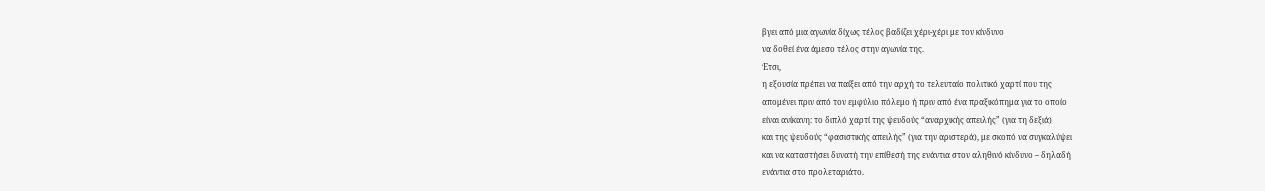βγει από μια αγωνία δίχως τέλος βαδίζει χέρι-χέρι με τον κίνδυνο
να δοθεί ένα άμεσο τέλος στην αγωνία της.
Έτσι,
η εξουσία πρέπει να παίξει από την αρχή το τελευταίο πολιτικό χαρτί που της
απομένει πριν από τον εμφύλιο πόλεμο ή πριν από ένα πραξικόπημα για το οποίο
είναι ανίκανη: το διπλό χαρτί της ψευδούς “αναρχικής απειλής” (για τη δεξιά)
και της ψευδούς “φασιστικής απειλής” (για την αριστερά), με σκοπό να συγκαλύψει
και να καταστήσει δυνατή την επίθεσή της ενάντια στον αληθινό κίνδυνο – δηλαδή
ενάντια στο προλεταριάτο.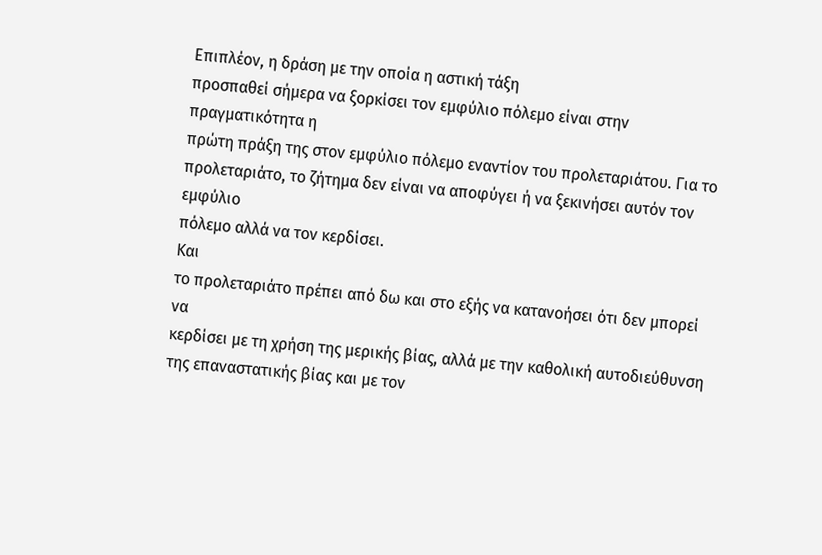Επιπλέον, η δράση με την οποία η αστική τάξη
προσπαθεί σήμερα να ξορκίσει τον εμφύλιο πόλεμο είναι στην πραγματικότητα η
πρώτη πράξη της στον εμφύλιο πόλεμο εναντίον του προλεταριάτου. Για το
προλεταριάτο, το ζήτημα δεν είναι να αποφύγει ή να ξεκινήσει αυτόν τον εμφύλιο
πόλεμο αλλά να τον κερδίσει.
Και
το προλεταριάτο πρέπει από δω και στο εξής να κατανοήσει ότι δεν μπορεί να
κερδίσει με τη χρήση της μερικής βίας, αλλά με την καθολική αυτοδιεύθυνση της επαναστατικής βίας και με τον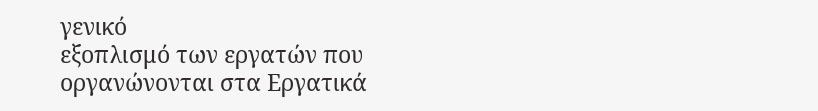γενικό
εξοπλισμό των εργατών που οργανώνονται στα Εργατικά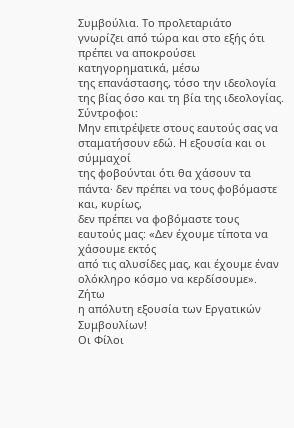Συμβούλια. Το προλεταριάτο
γνωρίζει από τώρα και στο εξής ότι πρέπει να αποκρούσει κατηγορηματικά, μέσω
της επανάστασης, τόσο την ιδεολογία της βίας όσο και τη βία της ιδεολογίας.
Σύντροφοι:
Μην επιτρέψετε στους εαυτούς σας να σταματήσουν εδώ. Η εξουσία και οι σύμμαχοί
της φοβούνται ότι θα χάσουν τα πάντα· δεν πρέπει να τους φοβόμαστε και, κυρίως,
δεν πρέπει να φοβόμαστε τους εαυτούς μας: «Δεν έχουμε τίποτα να χάσουμε εκτός
από τις αλυσίδες μας, και έχουμε έναν ολόκληρο κόσμο να κερδίσουμε».
Ζήτω
η απόλυτη εξουσία των Εργατικών Συμβουλίων!
Οι Φίλοι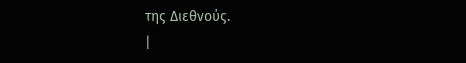της Διεθνούς.
|